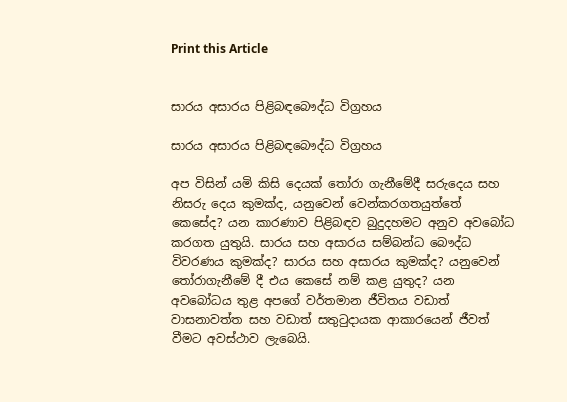Print this Article


සාරය අසාරය පිළිබඳබෞද්ධ විග්‍රහය

සාරය අසාරය පිළිබඳබෞද්ධ විග්‍රහය

අප විසින් යමි කිසි දෙයක් තෝරා ගැනීමේදී සරුදෙය සහ නිසරු දෙය කුමක්ද, යනුවෙන් වෙන්කරගතයුත්තේ කෙසේද? යන කාරණාව පිළිබඳව බුදුදහමට අනුව අවබෝධ කරගත යුතුයි. සාරය සහ අසාරය සම්බන්ධ බෞද්ධ විවරණය කුමක්ද? සාරය සහ අසාරය කුමක්ද? යනුවෙන් තෝරාගැනීමේ දී එය කෙසේ නම් කළ යුතුද? යන අවබෝධය තුළ අපගේ වර්තමාන ජීවිතය වඩාත් වාසනාවත්ත සහ වඩාත් සතුටුදායක ආකාරයෙන් ජීවත් වීමට අවස්ථාව ලැබෙයි.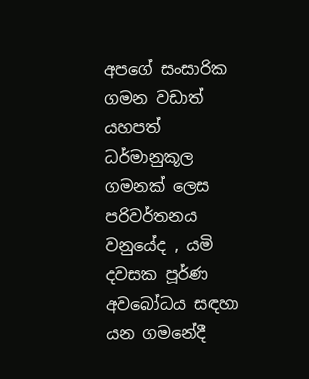අපගේ සංසාරික ගමන වඩාත් යහපත් ධර්මානුකූල ගමනක් ලෙස පරිවර්තනය වනුයේද , යමි දවසක පූර්ණ අවබෝධය සඳහා යන ගමනේදී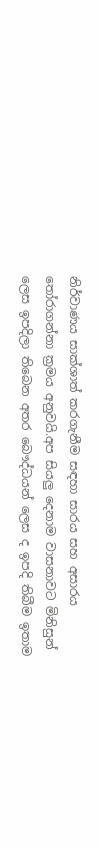නිර්වාණය සාක්ශාත් කරගැනීම සඳහා සාරය සහ අසාරය තෝරාගන්නා ක්‍රමය අනුවයි.අප සියලු දෙනාම වාසනාවට මිනිසුන් ලෙස ඉපදිලා තිබෙන අතර බෞද්ධයන් ලෙස ද ඉපදි තිබීම ඉතාම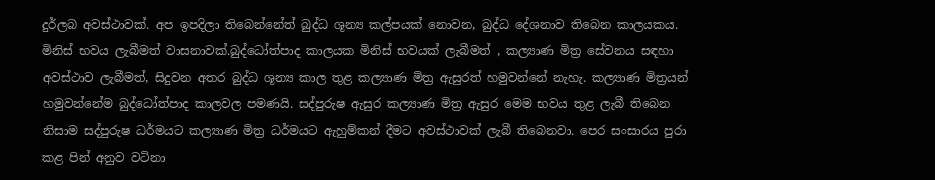දුර්ලබ අවස්ථාවක්. අප ඉපදිලා තිබෙන්නේත් බුද්ධ ශූන්‍ය කල්පයක් නොවන, බුද්ධ දේශනාව තිබෙන කාලයකය. මිනිස් භවය ලැබීමත් වාසනාවක්.බුද්ධෝත්පාද කාලයක මිනිස් භවයක් ලැබීමත් , කල්‍යාණ මිත්‍ර සේවනය සඳහා අවස්ථාව ලැබීමත්, සිදුවන අතර බුද්ධ ශූන්‍ය කාල තුළ කල්‍යාණ මිත්‍ර ඇසුරත් හමුවන්නේ නැහැ. කල්‍යාණ මිත්‍රයන් හමුවන්නේම බුද්ධෝත්පාද කාලවල පමණයි. සද්පුරුෂ ඇසුර කල්‍යාණ මිත්‍ර ඇසුර මෙම භවය තුළ ලැබී තිබෙන නිසාම සද්පුරුෂ ධර්මයට කල්‍යාණ මිත්‍ර ධර්මයට ඇහුම්කන් දීමට අවස්ථාවක් ලැබී තිබෙනවා. පෙර සංසාරය පුරා කළ පින් අනුව වටිනා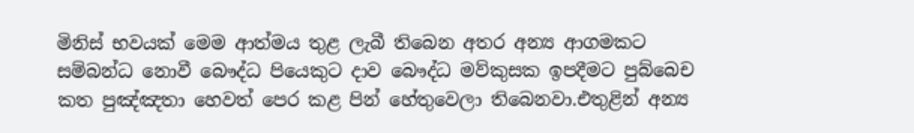මිනිස් භවයක් මෙම ආත්මය තුළ ලැබී තිබෙන අතර අන්‍ය ආගමකට සම්බන්ධ නොවී බෞද්ධ පියෙකුට දාව බෞද්ධ මව්කුසක ඉපදීමට පුබ්බෙච කත පුඤ්ඤතා හෙවත් පෙර කළ පින් හේතුවෙලා තිබෙනවා.එතුළින් අන්‍ය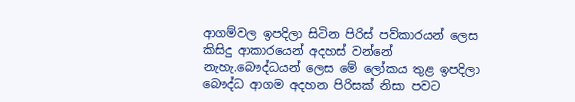ආගම්වල ඉපදිලා සිටින පිරිස් පව්කාරයන් ලෙස කිසිදු ආකාරයෙන් අදහස් වන්නේ නැහැ.බෞද්ධයන් ලෙස මේ ලෝකය තුළ ඉපදිලා බෞද්ධ ආගම අදහන පිරිසක් නිසා පවට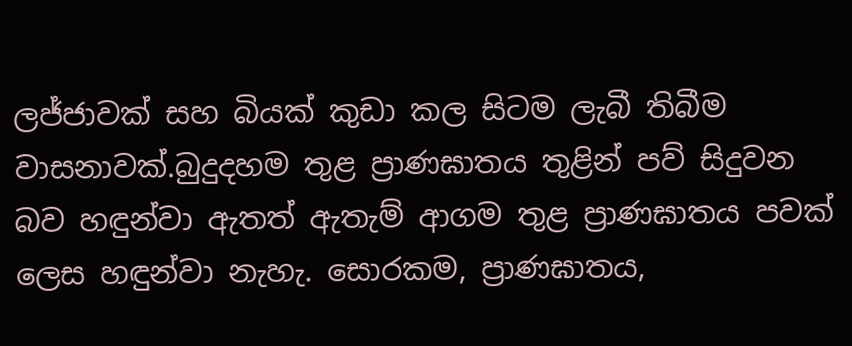ලජ්ජාවක් සහ බියක් කුඩා කල සිටම ලැබී තිබීම වාසනාවක්.බුදුදහම තුළ ප්‍රාණඝාතය තුළින් පව් සිදුවන බව හඳුන්වා ඇතත් ඇතැම් ආගම තුළ ප්‍රාණඝාතය පවක් ලෙස හඳුන්වා නැහැ. සොරකම, ප්‍රාණඝාතය,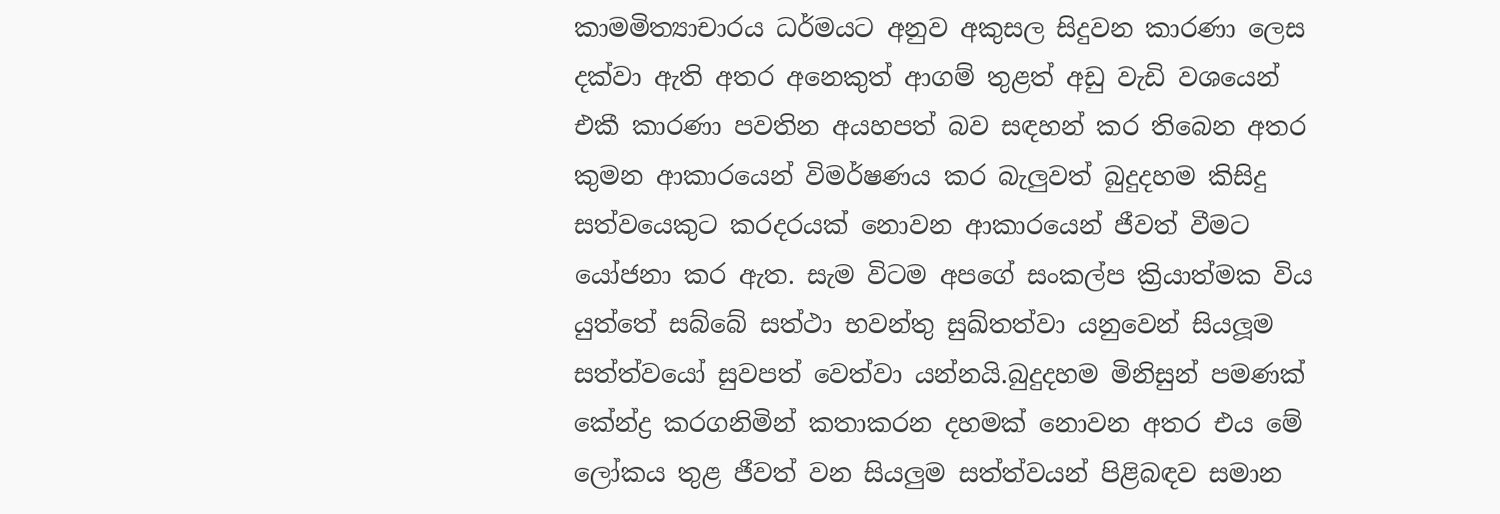කාමමිත්‍යාචාරය ධර්මයට අනුව අකුසල සිදුවන කාරණා ලෙස දක්වා ඇති අතර අනෙකුත් ආගම් තුළත් අඩු වැඩි වශයෙන් එකී කාරණා පවතින අයහපත් බව සඳහන් කර තිබෙන අතර කුමන ආකාරයෙන් විමර්ෂණය කර බැලුවත් බුදුදහම කිසිදු සත්වයෙකුට කරදරයක් නොවන ආකාරයෙන් ජීවත් වීමට යෝජනා කර ඇත. සැම විටම අපගේ සංකල්ප ක්‍රියාත්මක විය යුත්තේ සබ්බේ සත්ථා භවන්තු සුඛ්තත්වා යනුවෙන් සියලූම සත්ත්වයෝ සුවපත් වෙත්වා යන්නයි.බුදුදහම මිනිසුන් පමණක් කේන්ද්‍ර කරගනිමින් කතාකරන දහමක් නොවන අතර එය මේ ලෝකය තුළ ජීවත් වන සියලුම සත්ත්වයන් පිළිබඳව සමාන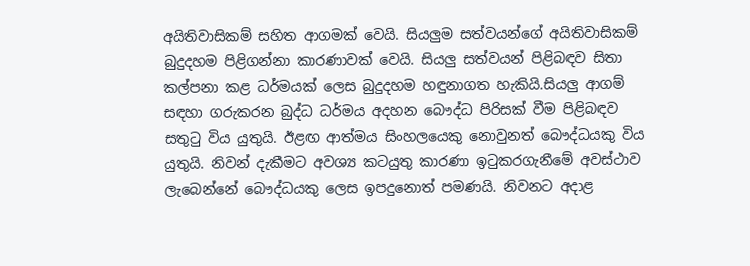අයිතිවාසිකම් සහිත ආගමක් වෙයි. සියලුම සත්වයන්ගේ අයිතිවාසිකම් බුදුදහම පිළිගන්නා කාරණාවක් වෙයි. සියලු සත්වයන් පිළිබඳව සිතා කල්පනා කළ ධර්මයක් ලෙස බුදුදහම හඳුනාගත හැකියි.සියලු ආගම් සඳහා ගරුකරන බුද්ධ ධර්මය අදහන බෞද්ධ පිරිසක් වීම පිළිබඳව සතුටු විය යුතුයි. ඊළඟ ආත්මය සිංහලයෙකු නොවුනත් බෞද්ධයකු විය යුතුයි. නිවන් දැකීමට අවශ්‍ය කටයුතු කාරණා ඉටුකරගැනීමේ අවස්ථාව ලැබෙන්නේ බෞද්ධයකු ලෙස ඉපදුනොත් පමණයි. නිවනට අදාළ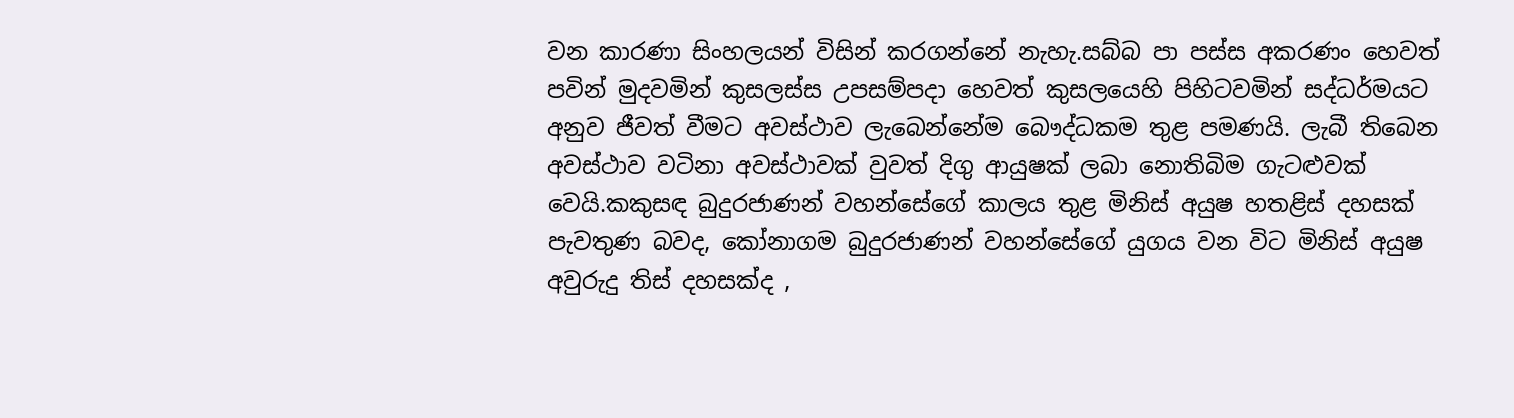වන කාරණා සිංහලයන් විසින් කරගන්නේ නැහැ.සබ්බ පා පස්ස අකරණං හෙවත් පවින් මුදවමින් කුසලස්ස උපසම්පදා හෙවත් කුසලයෙහි පිහිටවමින් සද්ධර්මයට අනුව ජීවත් වීමට අවස්ථාව ලැබෙන්නේම බෞද්ධකම තුළ පමණයි. ලැබී තිබෙන අවස්ථාව වටිනා අවස්ථාවක් වුවත් දිගු ආයුෂක් ලබා නොතිබිම ගැටළුවක් වෙයි.කකුසඳ බුදුරජාණන් වහන්සේගේ කාලය තුළ මිනිස් අයුෂ හතළිස් දහසක් පැවතුණ බවද, කෝනාගම බුදුරජාණන් වහන්සේගේ යුගය වන විට මිනිස් අයුෂ අවුරුදු තිස් දහසක්ද ,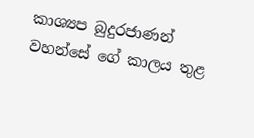කාශ්‍යප බුදුරජාණන් වහන්සේ ගේ කාලය තුළ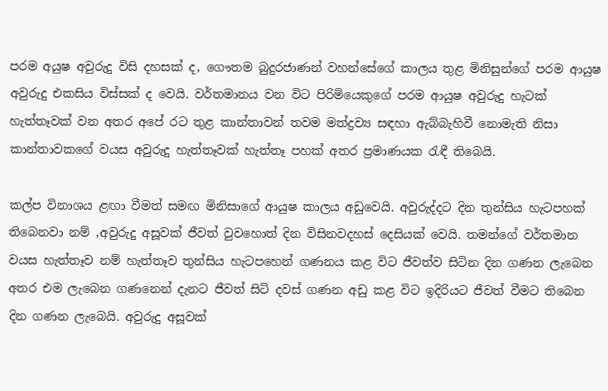පරම අයුෂ අවුරුදු විසි දහසක් ද, ගෞතම බුදුරජාණන් වහන්සේගේ කාලය තුළ මිනිසුන්ගේ පරම ආයුෂ අවුරුදු එකසිය විස්සක් ද වෙයි. වර්තමානය වන විට පිරිමියෙකුගේ පරම ආයුෂ අවුරුදු හැටක් හැත්තෑවක් වන අතර අපේ රට තුළ කාන්තාවන් තවම මත්ද්‍රව්‍ය සඳහා ඇබ්බැහිවී නොමැති නිසා කාන්තාවකගේ වයස අවුරුදු හැත්තෑවක් හැත්තෑ පහක් අතර ප්‍රමාණයක රැඳී තිබෙයි.

කල්ප විනාශය ළඟා වීමත් සමඟ මිනිසාගේ ආයුෂ කාලය අඩුවෙයි. අවුරුද්දට දින තුන්සිය හැටපහක් තිබෙනවා නම් ,අවුරුදු අසූවක් ජීවත් වුවහොත් දින විසිනවදහස් දෙසියක් වෙයි. තමන්ගේ වර්තමාන වයස හැත්තෑව නම් හැත්තෑව තුන්සිය හැටපහෙන් ගණනය කළ විට ජීවත්ව සිටින දින ගණන ලැබෙන අතර එම ලැබෙන ගණනෙන් දැනට ජීවත් සිටි දවස් ගණන අඩු කළ විට ඉදිරියට ජීවත් වීමට තිබෙන දින ගණන ලැබෙයි. අවුරුදු අසූවක්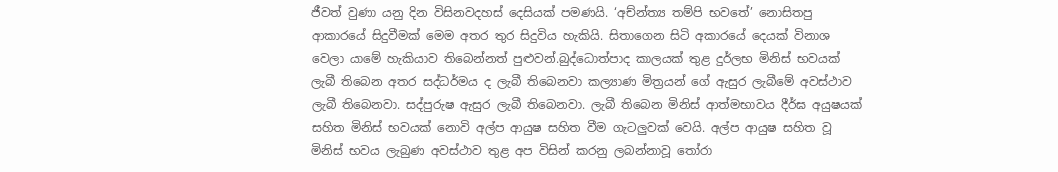ජීවත් වුණා යනු දින විසිනවදහස් දෙසියක් පමණයි. ‘අච්න්ත්‍ය තම්පි භවතේ’ නොසිතපු ආකාරයේ සිදුවීමක් මෙම අතර තුර සිදුවිය හැකියි. සිතාගෙන සිටි අකාරයේ දෙයක් විනාශ වෙලා යාමේ හැකියාව තිබෙන්නත් පුළුවන්.බුද්ධොත්පාද කාලයක් තුළ දුර්ලභ මිනිස් භවයක් ලැබී තිබෙන අතර සද්ධර්මය ද ලැබී තිබෙනවා කල්‍යාණ මිත්‍රයන් ගේ ඇසුර ලැබීමේ අවස්ථාව ලැබී තිබෙනවා. සද්පුරුෂ ඇසුර ලැබී තිබෙනවා. ලැබී තිබෙන මිනිස් ආත්මභාවය දීර්ඝ අයුෂයක් සහිත මිනිස් භවයක් නොවි අල්ප ආයුෂ සහිත වීම ගැටලුවක් වෙයි. අල්ප ආයුෂ සහිත වූ මිනිස් භවය ලැබුණ අවස්ථාව තුළ අප විසින් කරනු ලබන්නාවූ තෝරා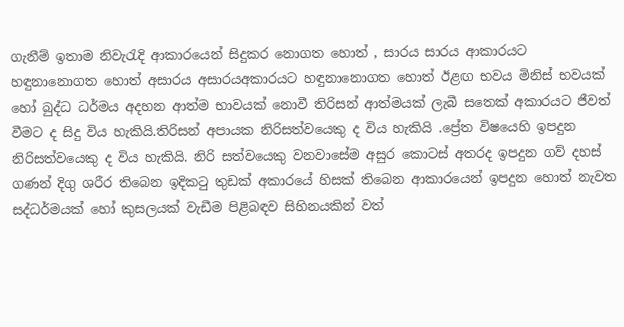ගැනීම් ඉතාම නිවැරැදි ආකාරයෙන් සිදුකර නොගත හොත් , සාරය සාරය ආකාරයට හඳුනානොගත හොත් අසාරය අසාරයඅකාරයට හඳුනානොගත හොත් ඊළඟ භවය මිනිස් භවයක් හෝ බුද්ධ ධර්මය අදහන ආත්ම භාවයක් නොවී තිරිසන් ආත්මයක් ලැබී සතෙක් අකාරයට ජීවත් වීමට ද සිදු විය හැකියි.තිරිසන් අපායක නිරිසත්වයෙකු ද විය හැකියි .ප්‍රේත විෂයෙහි ඉපදුන නිරිසත්වයෙකු ද විය හැකියි. නිරි සත්වයෙකු වනවාසේම අසුර කොටස් අතරද ඉපදුන ගව් දහස් ගණන් දිගු ශරීර තිබෙන ඉදිකටු තුඩක් අකාරයේ හිසක් තිබෙන ආකාරයෙන් ඉපදුන හොත් නැවත සද්ධර්මයක් හෝ කුසලයක් වැඩීම පිළිබඳව සිහිනයකින් වත්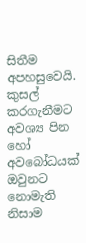සිතීම අපහසුවෙයි. කුසල් කරගැනීමට අවශ්‍ය පින හෝ අවබෝධයක් ඔවුනට නොමැති නිසාම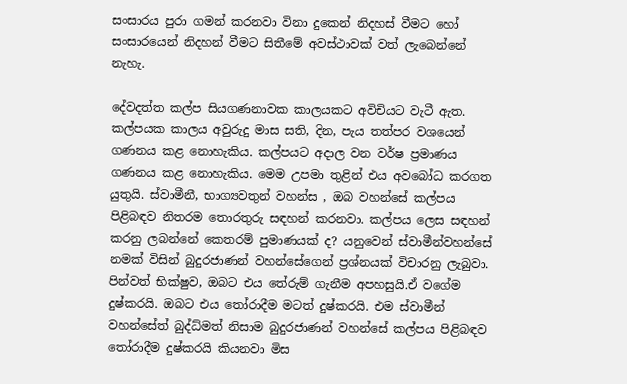සංසාරය පුරා ගමන් කරනවා විනා දුකෙන් නිදහස් වීමට හෝ සංසාරයෙන් නිදහන් වීමට සිතීමේ අවස්ථාවක් වත් ලැබෙන්නේ නැහැ.

දේවදත්ත කල්ප සියගණනාවක කාලයකට අවිචියට වැටී ඇත. කල්පයක කාලය අවුරුදු මාස සති, දින, පැය තත්පර වශයෙන් ගණනය කළ නොහැකිය. කල්පයට අදාල වන වර්ෂ ප්‍රමාණය ගණනය කළ නොහැකිය. මෙම උපමා තුළින් එය අවබෝධ කරගත යුතුයි. ස්වාමීනී, භාග්‍යවතුන් වහන්ස , ඔබ වහන්සේ කල්පය පිළිබඳව නිතරම තොරතුරු සඳහන් කරනවා. කල්පය ලෙස සඳහන් කරනු ලබන්නේ කෙතරම් පුමාණයක් ද? යනුවෙන් ස්වාමීන්වහන්සේ නමක් විසින් බුදුරජාණන් වහන්සේගෙන් ප්‍රශ්නයක් විචාරනු ලැබුවා. පින්වත් භික්ෂුව, ඔබට එය තේරුම් ගැනීම අපහසුයි.ඒ වගේම දුෂ්කරයි. ඔබට එය තෝරාදීම මටත් දුෂ්කරයි. එම ස්වාමීන් වහන්සේත් බුද්ධ්මත් නිසාම බුදුරජාණන් වහන්සේ කල්පය පිළිබඳව තෝරාදීම දුෂ්කරයි කියනවා මිස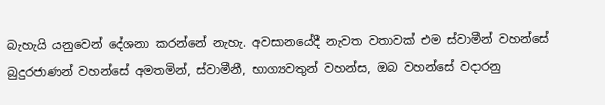බැහැයි යනුවෙන් දේශනා කරන්නේ නැහැ. අවසානයේදී නැවත වතාවක් එම ස්වාමීන් වහන්සේ බුදුරජාණන් වහන්සේ අමතමින්, ස්වාමීනී, භාග්‍යවතුන් වහන්ස, ඔබ වහන්සේ වදාරනු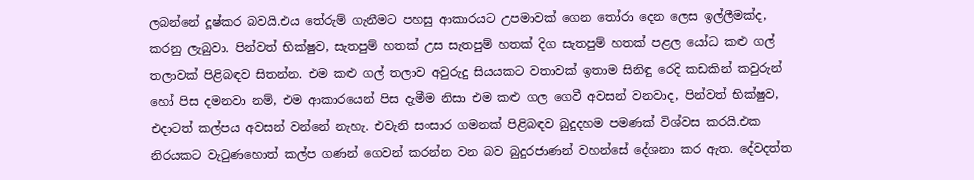ලබන්නේ දූෂ්කර බවයි.එය තේරුම් ගැනීමට පහසු ආකාරයට උපමාවක් ගෙන තෝරා දෙන ලෙස ඉල්ලීමක්ද, කරනු ලැබුවා. පින්වත් භික්ෂුව, සැතපුම් හතක් උස සැතපුම් හතක් දිග සැතපුම් හතක් පළල යෝධ කළු ගල් තලාවක් පිළිබඳව සිතන්න. එම කළු ගල් තලාව අවුරුදු සියයකට වතාවක් ඉතාම සිනිඳු රෙදි කඩකින් කවුරුන් හෝ පිස දමනවා නම්, එම ආකාරයෙන් පිස දැමීම නිසා එම කළු ගල ගෙවී අවසන් වනවාද, පින්වත් භික්ෂුව, එදාටත් කල්පය අවසන් වන්නේ නැහැ. එවැනි සංසාර ගමනක් පිළිබඳව බුදුදහම පමණක් විශ්වස කරයි.එක නිරයකට වැටුණහොත් කල්ප ගණන් ගෙවන් කරන්න වන බව බුදුරජාණන් වහන්සේ දේශනා කර ඇත. දේවදත්ත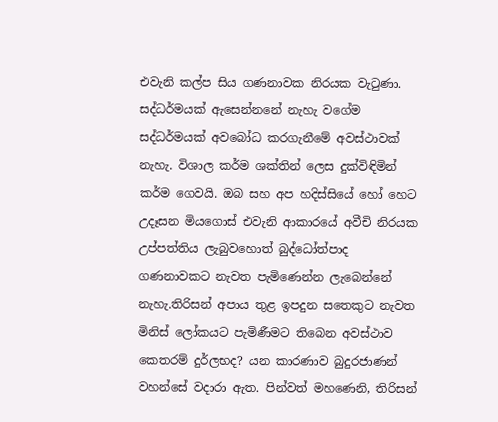එවැනි කල්ප සිය ගණනාවක නිරයක වැටුණා. සද්ධර්මයක් ඇසෙන්නනේ නැහැ වගේම සද්ධර්මයක් අවබෝධ කරගැනීමේ අවස්ථාවක් නැහැ. විශාල කර්ම ශක්තින් ලෙස දුක්විඳිමින් කර්ම ගෙවයි. ඔබ සහ අප හදිස්සියේ හෝ හෙට උදෑසන මියගොස් එවැනි ආකාරයේ අවීචි නිරයක උප්පත්තිය ලැබුවහොත් බුද්ධෝත්පාද ගණනාවකට නැවත පැමිණෙන්න ලැබෙන්නේ නැහැ.තිරිසන් අපාය තුළ ඉපදුන සතෙකුට නැවත මිනිස් ලෝකයට පැමිණීමට තිබෙන අවස්ථාව කෙතරම් දුර්ලභද? යන කාරණාව බුදුරජාණන් වහන්සේ වදාරා ඇත. පින්වත් මහණෙනි, තිරිසන්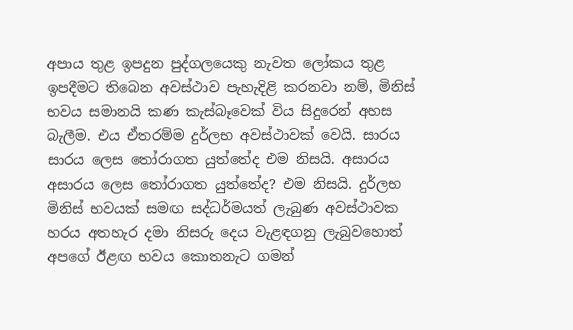අපාය තුළ ඉපදුන පුද්ගලයෙකු නැවත ලෝකය තුළ ඉපදීමට තිබෙන අවස්ථාව පැහැදිළි කරනවා නම්, මිනිස් භවය සමානයි කණ කැස්බෑවෙක් විය සිදුරෙන් අහස බැලීම. එය ඒතරම්ම දුර්ලභ අවස්ථාවක් වෙයි. සාරය සාරය ලෙස තෝරාගත යුත්තේද එම නිසයි. අසාරය අසාරය ලෙස තෝරාගත යුත්තේද? එම නිසයි. දුර්ලභ මිනිස් භවයක් සමඟ සද්ධර්මයත් ලැබුණ අවස්ථාවක හරය අතහැර දමා නිසරු දෙය වැළඳගනු ලැබුවහොත් අපගේ ඊළඟ භවය කොතනැට ගමන්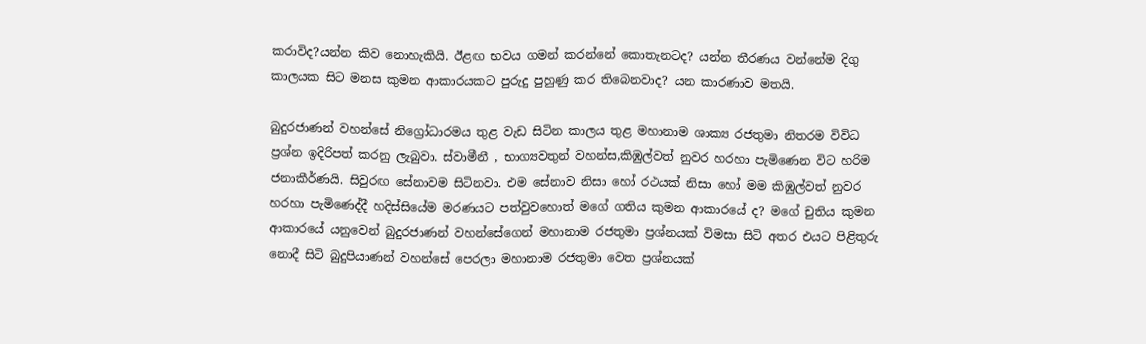කරාවිද?යන්න කිව නොහැකියි. ඊළඟ භවය ගමන් කරන්නේ කොතැනටද? යන්න තීරණය වන්නේම දිගු කාලයක සිට මනස කුමන ආකාරයකට පුරුදු පුහුණු කර තිබෙනවාද? යන කාරණාව මතයි.

බුදුරජාණන් වහන්සේ නිග්‍රෝධාරමය තුළ වැඩ සිටින කාලය තුළ මහානාම ශාක්‍ය රජතුමා නිතරම විවිධ ප්‍රශ්න ඉදිරිපත් කරනු ලැබුවා. ස්වාමීනී , භාග්‍යවතුන් වහන්ස,කිඹුල්වත් නුවර හරහා පැමිණෙන විට හරිම ජනාකීර්ණයි. සිවුරඟ සේනාවම සිටිනවා. එම සේනාව නිසා හෝ රථයක් නිසා හෝ මම කිඹුල්වත් නුවර හරහා පැමිණෙද්දී හදිස්සියේම මරණයට පත්වුවහොත් මගේ ගතිය කුමන ආකාරයේ ද? මගේ චුතිය කුමන ආකාරයේ යනුවෙන් බුදුරජාණන් වහන්සේගෙන් මහානාම රජතුමා ප්‍රශ්නයක් විමසා සිටි අතර එයට පිළිතුරු නොදී සිටි බුදුපියාණන් වහන්සේ පෙරලා මහානාම රජතුමා වෙත ප්‍රශ්නයක්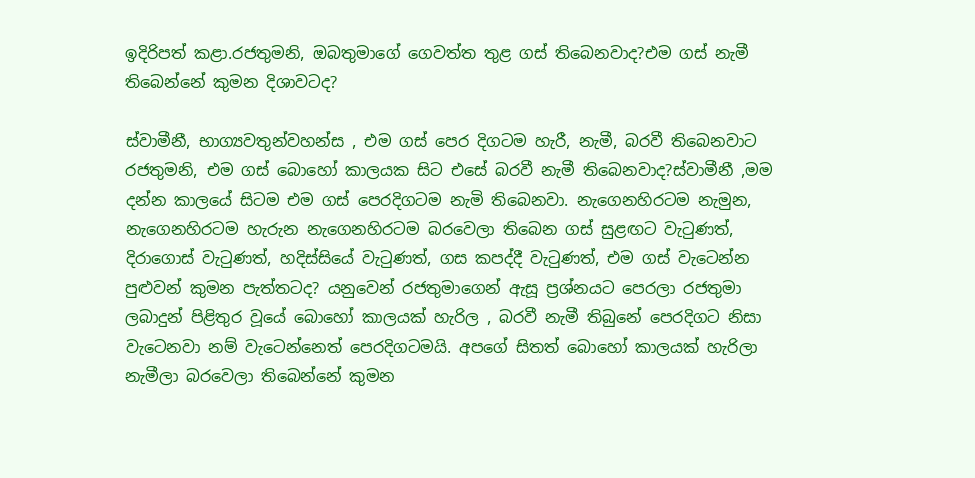ඉදිරිපත් කළා.රජතුමනි, ඔබතුමාගේ ගෙවත්ත තුළ ගස් තිබෙනවාද?එම ගස් නැමී තිබෙන්නේ කුමන දිශාවටද?

ස්වාමීනී, භාග්‍යවතුන්වහන්ස , එම ගස් පෙර දිගටම හැරී, නැමී, බරවී තිබෙනවාට රජතුමනි, එම ගස් බොහෝ කාලයක සිට එසේ බරවී නැමී තිබෙනවාද?ස්වාමීනී ,මම දන්න කාලයේ සිටම එම ගස් පෙරදිගටම නැමි තිබෙනවා. නැගෙනහිරටම නැමුන, නැගෙනහිරටම හැරුන නැගෙනහිරටම බරවෙලා තිබෙන ගස් සුළඟට වැටුණත්, දිරාගොස් වැටුණත්, හදිස්සියේ වැටුණත්, ගස කපද්දී වැටුණත්, එම ගස් වැටෙන්න පුළුවන් කුමන පැත්තටද? යනුවෙන් රජතුමාගෙන් ඇසූ ප්‍රශ්නයට පෙරලා රජතුමා ලබාදුන් පිළිතුර වූයේ බොහෝ කාලයක් හැරිල , බරවී නැමී තිබුනේ පෙරදිගට නිසා වැටෙනවා නම් වැටෙන්නෙත් පෙරදිගටමයි. අපගේ සිතත් බොහෝ කාලයක් හැරිලා නැමීලා බරවෙලා තිබෙන්නේ කුමන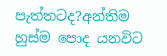පැත්තටද?අන්තිම හුස්ම පොද යනවිට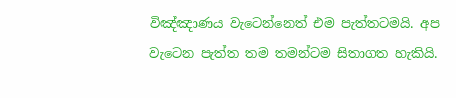විඤ්ඤාණය වැටෙන්නෙත් එම පැත්තටමයි. අප වැටෙන පැත්ත තම තමන්ටම සිතාගත හැකියි.